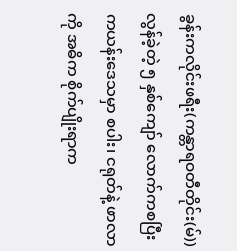ခွန်းကလိုင်းဖရီး(ကန္တာရဝတီတိုင်း(မ်))
လွန်ခဲ့တဲ့ ၅ နှစ်ကျော် လောက်ကစပြီး ကယန်းဒေသမှာ စပါး၊ ငရုတ်နဲ့ ဖာလာကို အဓိက စိုက်ပျိုးရာက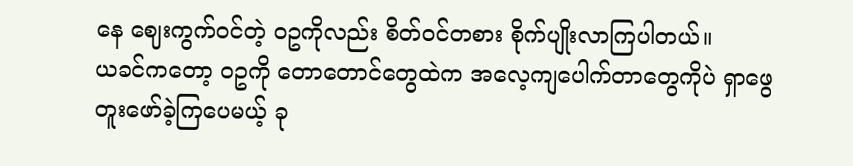နေ ဈေးကွက်ဝင်တဲ့ ဝဥကိုလည်း စိတ်ဝင်တစား စိုက်ပျိုးလာကြပါတယ်။
ယခင်ကတော့ ဝဥကို တောတောင်တွေထဲက အလေ့ကျပေါက်တာတွေကိုပဲ ရှာဖွေတူးဖော်ခဲ့ကြပေမယ့် ခု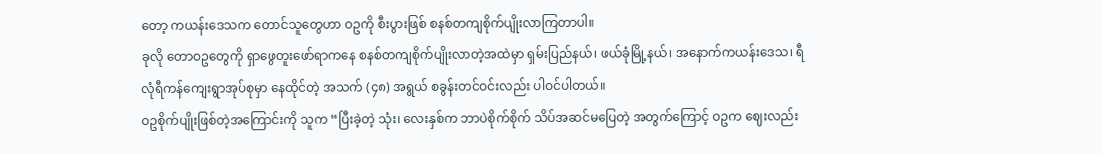တော့ ကယန်းဒေသက တောင်သူတွေဟာ ဝဥကို စီးပွားဖြစ် စနစ်တကျစိုက်ပျိုးလာကြတာပါ။
ခုလို တောဝဥတွေကို ရှာဖွေတူးဖော်ရာကနေ စနစ်တကျစိုက်ပျိုးလာတဲ့အထဲမှာ ရှမ်းပြည်နယ်၊ ဖယ်ခုံမြို့နယ်၊ အနောက်ကယန်းဒေသ၊ ရီလုံရီကန်ကျေးရွာအုပ်စုမှာ နေထိုင်တဲ့ အသက် (၄၈) အရွယ် စခွန်းတင်ဝင်းလည်း ပါဝင်ပါတယ်။
ဝဥစိုက်ပျိုးဖြစ်တဲ့အကြောင်းကို သူက “ပြီးခဲ့တဲ့ သုံး၊ လေးနှစ်က ဘာပဲစိုက်စိုက် သိပ်အဆင်မပြေတဲ့ အတွက်ကြောင့် ဝဥက ဈေးလည်း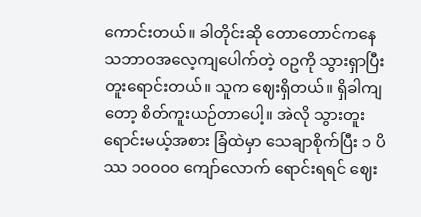ကောင်းတယ်။ ခါတိုင်းဆို တောတောင်ကနေ သဘာဝအလေ့ကျပေါက်တဲ့ ဝဥကို သွားရှာပြီး တူးရောင်းတယ်။ သူက ဈေးရှိတယ်။ ရှိခါကျတော့ စိတ်ကူးယဉ်တာပေါ့။ အဲလို သွားတူးရောင်းမယ့်အစား ခြံထဲမှာ သေချာစိုက်ပြီး ၁ ပိဿ ၁၀၀၀၀ ကျော်လောက် ရောင်းရရင် ဈေး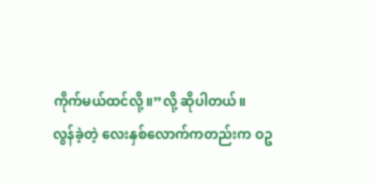ကိုက်မယ်ထင်လို့။”လို့ ဆိုပါတယ်။
လွန်ခဲ့တဲ့ လေးနှစ်လောက်ကတည်းက ဝဥ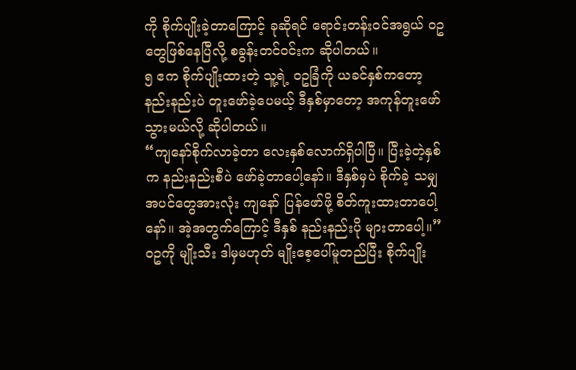ကို စိုက်ပျိုးခဲ့တာကြောင့် ခုဆိုရင် ရောင်းတန်းဝင်အရွယ် ဝဥတွေဖြစ်နေပြီလို့ စခွန်းတင်ဝင်းက ဆိုပါတယ်။
၅ ဧက စိုက်ပျိုးထားတဲ့ သူ့ရဲ့ ဝဥခြံကို ယခင်နှစ်ကတော့ နည်းနည်းပဲ တူးဖော်ခဲ့ပေမယ့် ဒီနှစ်မှာတော့ အကုန်တူးဖော်သွားမယ်လို့ ဆိုပါတယ်။
“ကျနော်စိုက်လာခဲ့တာ လေးနှစ်လောက်ရှိပါပြီ။ ပြီးခဲ့တဲ့နှစ်က နည်းနည်းစီပဲ ဖော်ခဲ့တာပေါ့နော်။ ဒီနှစ်မှပဲ စိုက်ခဲ့ သမျှအပင်တွေအားလုံး ကျနော် ပြန်ဖော်ဖို့ စိတ်ကူးထားတာပေါ့နော်။ အဲ့အတွက်ကြောင့် ဒီနှစ် နည်းနည်းပို များတာပေါ့။”
ဝဥကို မျိုးသီး ဒါမှမဟုတ် မျိုးစေ့ပေါ်မူတည်ပြီး စိုက်ပျိုး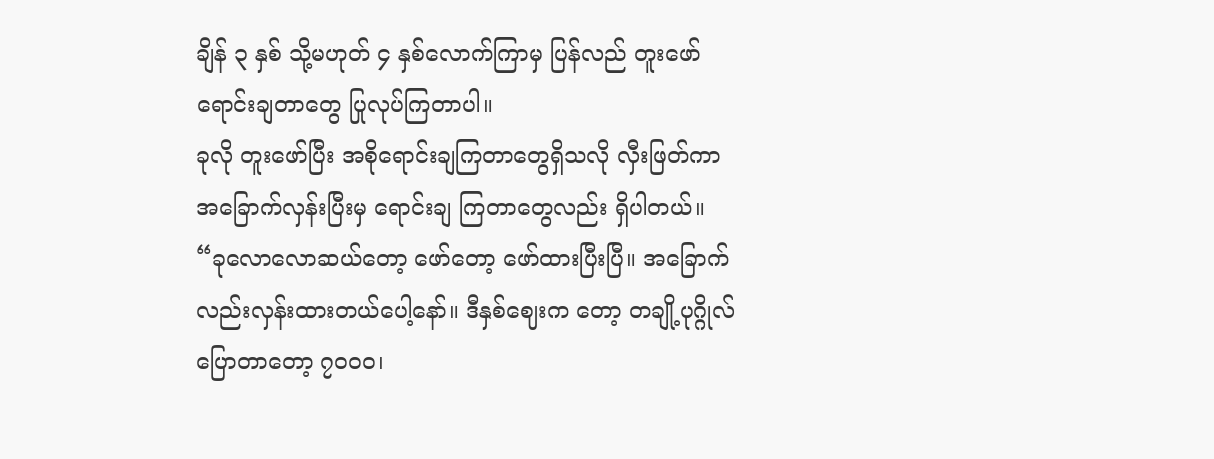ချိန် ၃ နှစ် သို့မဟုတ် ၄ နှစ်လောက်ကြာမှ ပြန်လည် တူးဖော် ရောင်းချတာတွေ ပြုလုပ်ကြတာပါ။
ခုလို တူးဖော်ပြီး အစိုရောင်းချကြတာတွေရှိသလို လှီးဖြတ်ကာ အခြောက်လှန်းပြီးမှ ရောင်းချ ကြတာတွေလည်း ရှိပါတယ်။
“ခုလောလောဆယ်တော့ ဖော်တော့ ဖော်ထားပြီးပြီ။ အခြောက်လည်းလှန်းထားတယ်ပေါ့နော်။ ဒီနှစ်ဈေးက တော့ တချို့ပုဂ္ဂိုလ်ပြောတာတော့ ၇၀၀၀၊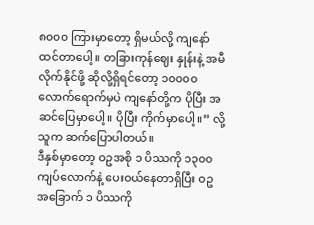၈၀၀၀ ကြားမှာတော့ ရှိမယ်လို့ ကျနော်ထင်တာပေါ့။ တခြားကုန်ဈေး နှုန်းနဲ့ အမီလိုက်နိုင်ဖို့ ဆိုလို့ရှိရင်တော့ ၁၀၀၀၀ လောက်ရောက်မှပဲ ကျနော်တို့က ပိုပြီး အဆင်ပြေမှာပေါ့။ ပိုပြီး ကိုက်မှာပေါ့။” လို့ သူက ဆက်ပြောပါတယ်။
ဒီနှစ်မှာတော့ ဝဥအစို ၁ ပိဿကို ၁၃၀၀ ကျပ်လောက်နဲ့ ပေးဝယ်နေတာရှိပြီး ဝဥအခြောက် ၁ ပိဿကို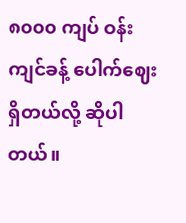၈၀၀၀ ကျပ် ဝန်းကျင်ခန့် ပေါက်ဈေးရှိတယ်လို့ ဆိုပါတယ်။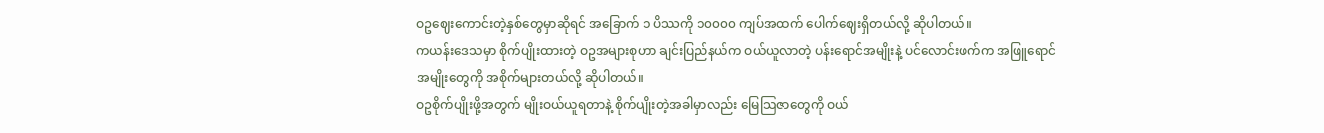ဝဥဈေးကောင်းတဲ့နှစ်တွေမှာဆိုရင် အခြောက် ၁ ပိဿကို ၁၀၀၀၀ ကျပ်အထက် ပေါက်ဈေးရှိတယ်လို့ ဆိုပါတယ်။
ကယန်းဒေသမှာ စိုက်ပျိုးထားတဲ့ ဝဥအများစုဟာ ချင်းပြည်နယ်က ဝယ်ယူလာတဲ့ ပန်းရောင်အမျိုးနဲ့ ပင်လောင်းဖက်က အဖြူရောင်အမျိုးတွေကို အစိုက်များတယ်လို့ ဆိုပါတယ်။
ဝဥစိုက်ပျိုးဖို့အတွက် မျိုးဝယ်ယူရတာနဲ့ စိုက်ပျိုးတဲ့အခါမှာလည်း မြေသြဇာတွေကို ဝယ်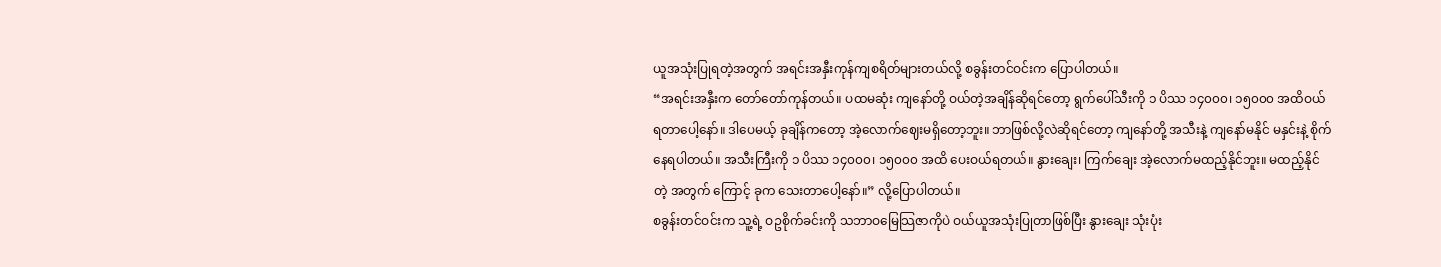ယူအသုံးပြုရတဲ့အတွက် အရင်းအနှီးကုန်ကျစရိတ်များတယ်လို့ စခွန်းတင်ဝင်းက ပြောပါတယ်။
“အရင်းအနှီးက တော်တော်ကုန်တယ်။ ပထမဆုံး ကျနော်တို့ ဝယ်တဲ့အချိန်ဆိုရင်တော့ ရွက်ပေါ်သီးကို ၁ ပိဿ ၁၄၀၀၀၊ ၁၅၀၀၀ အထိဝယ်ရတာပေါ့နော်။ ဒါပေမယ့် ခုချိန်ကတော့ အဲ့လောက်ဈေးမရှိတော့ဘူး။ ဘာဖြစ်လို့လဲဆိုရင်တော့ ကျနော်တို့ အသီးနဲ့ ကျနော်မနိုင် မနှင်းနဲ့ စိုက်နေရပါတယ်။ အသီးကြီးကို ၁ ပိဿ ၁၄၀၀၀၊ ၁၅၀၀၀ အထိ ပေးဝယ်ရတယ်။ နွားချေး၊ ကြက်ချေး အဲ့လောက်မထည့်နိုင်ဘူး။ မထည့်နိုင်တဲ့ အတွက် ကြောင့် ခုက သေးတာပေါ့နော်။” လို့ပြောပါတယ်။
စခွန်းတင်ဝင်းက သူ့ရဲ့ ဝဥစိုက်ခင်းကို သဘာဝမြေသြဇာကိုပဲ ဝယ်ယူအသုံးပြုတာဖြစ်ပြီး နွားချေး သုံးပုံး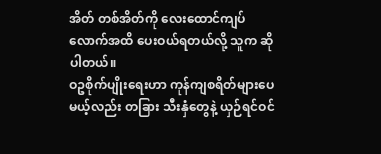အိတ် တစ်အိတ်ကို လေးထောင်ကျပ်လောက်အထိ ပေးဝယ်ရတယ်လို့ သူက ဆိုပါတယ်။
ဝဥစိုက်ပျိုးရေးဟာ ကုန်ကျစရိတ်များပေမယ့်လည်း တခြား သီးနှံတွေနဲ့ ယှဉ်ရင်ဝင်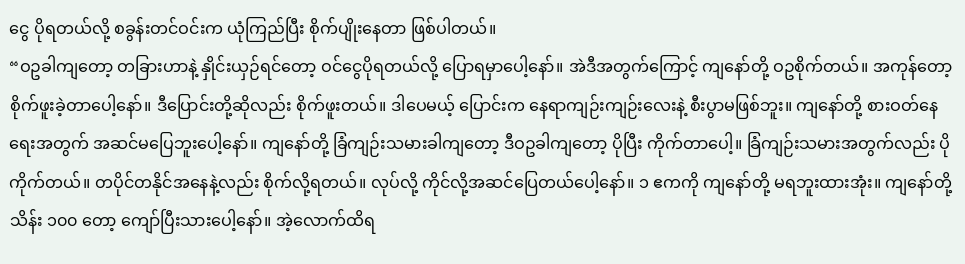ငွေ ပိုရတယ်လို့ စခွန်းတင်ဝင်းက ယုံကြည်ပြီး စိုက်ပျိုးနေတာ ဖြစ်ပါတယ်။
“ဝဥခါကျတော့ တခြားဟာနဲ့ နှိုင်းယှဉ်ရင်တော့ ဝင်ငွေပိုရတယ်လို့ ပြောရမှာပေါ့နော်။ အဲဒီအတွက်ကြောင့် ကျနော်တို့ ဝဥစိုက်တယ်။ အကုန်တော့ စိုက်ဖူးခဲ့တာပေါ့နော်။ ဒီပြောင်းတို့ဆိုလည်း စိုက်ဖူးတယ်။ ဒါပေမယ့် ပြောင်းက နေရာကျဉ်းကျဉ်းလေးနဲ့ စီးပွာမဖြစ်ဘူး။ ကျနော်တို့ စားဝတ်နေရေးအတွက် အဆင်မပြေဘူးပေါ့နော်။ ကျနော်တို့ ခြံကျဉ်းသမားခါကျတော့ ဒီဝဥခါကျတော့ ပိုပြီး ကိုက်တာပေါ့။ ခြံကျဉ်းသမားအတွက်လည်း ပိုကိုက်တယ်။ တပိုင်တနိုင်အနေနဲ့လည်း စိုက်လို့ရတယ်။ လုပ်လို့ ကိုင်လို့အဆင်ပြေတယ်ပေါ့နော်။ ၁ ဧကကို ကျနော်တို့ မရဘူးထားအုံး။ ကျနော်တို့ သိန်း ၁၀၀ တော့ ကျော်ပြီးသားပေါ့နော်။ အဲ့လောက်ထိရ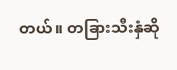တယ်။ တခြားသီးနှံဆို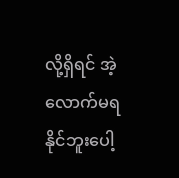လို့ရှိရင် အဲ့လောက်မရနိုင်ဘူးပေါ့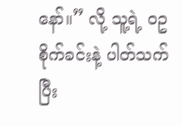နော်။” လို့ သူ့ရဲ့ ဝဥစိုက်ခင်းနဲ့ ပါတ်သက်ပြီး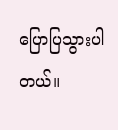ပြောပြသွားပါတယ်။